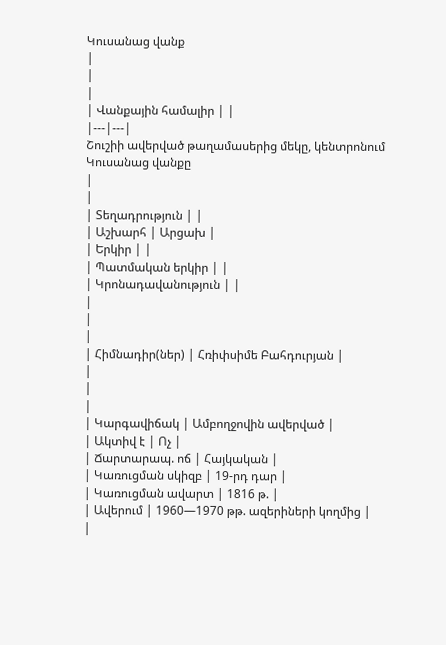Կուսանաց վանք
|
|
|
| Վանքային համալիր | |
|---|---|
Շուշիի ավերված թաղամասերից մեկը, կենտրոնում Կուսանաց վանքը
|
|
| Տեղադրություն | |
| Աշխարհ | Արցախ |
| Երկիր | |
| Պատմական երկիր | |
| Կրոնադավանություն | |
|
|
|
| Հիմնադիր(ներ) | Հռիփսիմե Բահդուրյան |
|
|
|
| Կարգավիճակ | Ամբողջովին ավերված |
| Ակտիվ է | Ոչ |
| Ճարտարապ. ոճ | Հայկական |
| Կառուցման սկիզբ | 19-րդ դար |
| Կառուցման ավարտ | 1816 թ. |
| Ավերում | 1960—1970 թթ. ազերիների կողմից |
|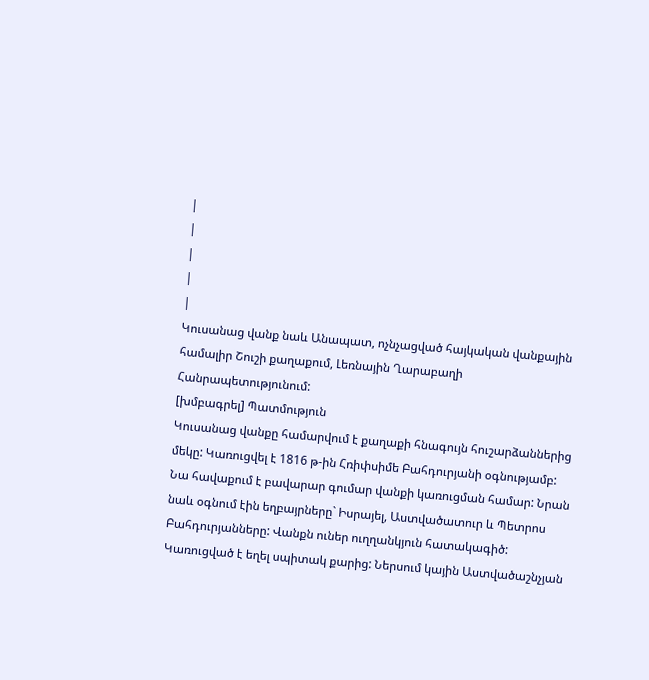|
|
|
|
|
Կուսանաց վանք նաև Անապատ, ոչնչացված հայկական վանքային համալիր Շուշի քաղաքում, Լեռնային Ղարաբաղի Հանրապետությունում:
[խմբագրել] Պատմություն
Կուսանաց վանքը համարվում է քաղաքի հնագույն հուշարձաններից մեկը: Կառուցվել է 1816 թ-ին Հռիփսիմե Բահդուրյանի օգնությամբ: Նա հավաքում է բավարար գումար վանքի կառուցման համար: Նրան նաև օգնում էին եղբայրները` Իսրայել, Աստվածատուր և Պետրոս Բահդուրյանները: Վանքն ուներ ուղղանկյուն հատակագիծ: Կառուցված է եղել սպիտակ քարից: Ներսում կային Աստվածաշնչյան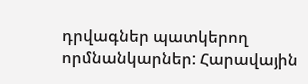դրվագներ պատկերող որմնանկարներ: Հարավային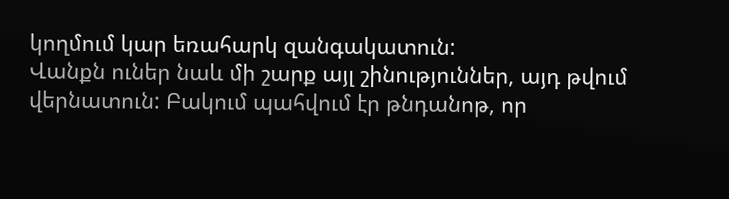կողմում կար եռահարկ զանգակատուն:
Վանքն ուներ նաև մի շարք այլ շինություններ, այդ թվում վերնատուն: Բակում պահվում էր թնդանոթ, որ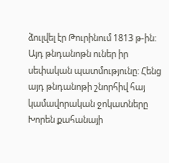ձուլվել էր Թուրինում 1813 թ-ին: Այդ թնդանոթն ուներ իր սեփական պատմությունը: Հենց այդ թնդանոթի շնորհիվ հայ կամավորական ջոկատները Խորեն քահանայի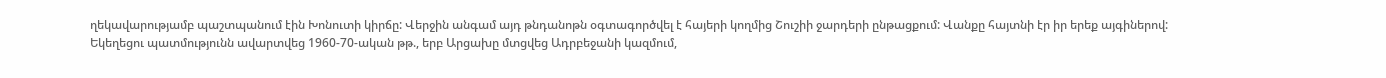ղեկավարությամբ պաշտպանում էին Խոնուտի կիրճը: Վերջին անգամ այդ թնդանոթն օգտագործվել է հայերի կողմից Շուշիի ջարդերի ընթացքում: Վանքը հայտնի էր իր երեք այգիներով:
Եկեղեցու պատմությունն ավարտվեց 1960-70-ական թթ., երբ Արցախը մտցվեց Ադրբեջանի կազմում,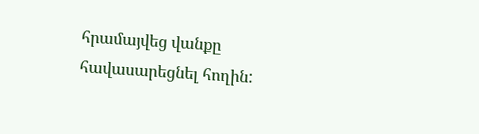հրամայվեց վանքը հավասարեցնել հողին: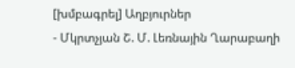[խմբագրել] Աղբյուրներ
- Մկրտչյան Շ. Մ. Լեռնային Ղարաբաղի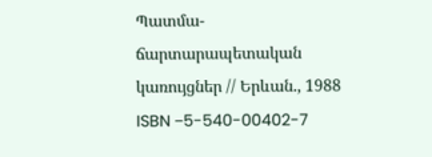Պատմա-ճարտարապետական կառույցներ // Երևան., 1988 ISBN −5-540-00402-7